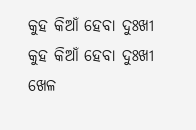କୁହ କିଆଁ ହେବା ଦୁଃଖୀ
କୁହ କିଆଁ ହେବା ଦୁଃଖୀ
ଖେଳ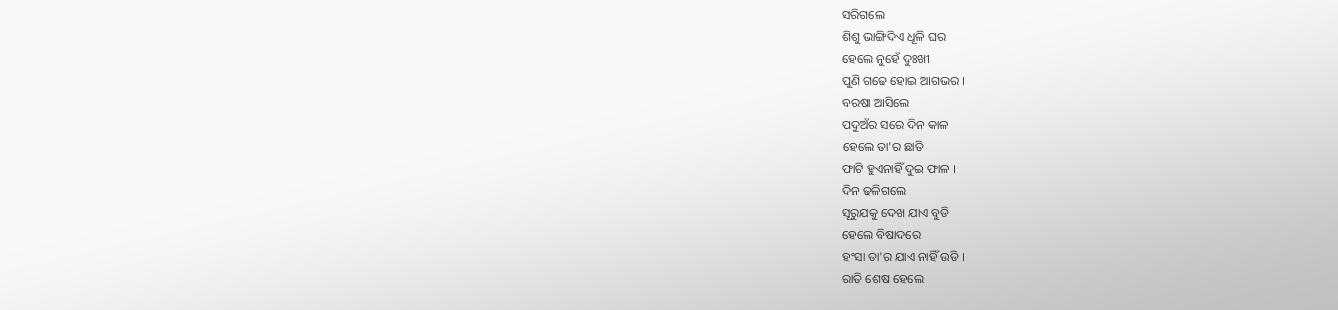ସରିଗଲେ
ଶିଶୁ ଭାଙ୍ଗିଦିଏ ଧୂଳି ଘର
ହେଲେ ନୁହେଁ ଦୁଃଖୀ
ପୁଣି ଗଢେ ହୋଇ ଆଗଭର ।
ବରଷା ଆସିଲେ
ପଦୁଅଁର ସରେ ଦିନ କାଳ
ହେଲେ ତା'ର ଛାତି
ଫାଟି ହୁଏନାହିଁ ଦୁଇ ଫାଳ ।
ଦିନ ଢଳିଗଲେ
ସୂରୁଯକୁ ଦେଖ ଯାଏ ବୁଡି
ହେଲେ ବିଷାଦରେ
ହଂସା ତା'ର ଯାଏ ନାହିଁ ଉଡି ।
ରାତି ଶେଷ ହେଲେ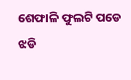ଶେଫାଳି ଫୁଲଟି ପଡେ ଝଡି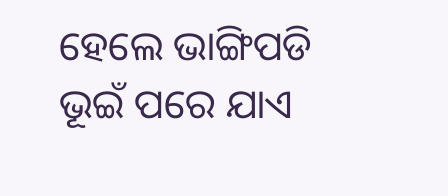ହେଲେ ଭାଙ୍ଗିପଡି
ଭୂଇଁ ପରେ ଯାଏ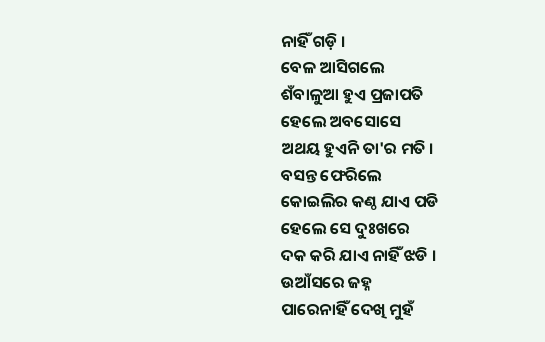ନାହିଁ ଗଡ଼ି ।
ବେଳ ଆସିଗଲେ
ଶଁବାଳୁଆ ହୁଏ ପ୍ରଜାପତି
ହେଲେ ଅବସୋସେ
ଅଥୟ ହୁଏନି ତା'ର ମତି ।
ବସନ୍ତ ଫେରିଲେ
କୋଇଲିର କଣ୍ଠ ଯାଏ ପଡି
ହେଲେ ସେ ଦୁଃଖରେ
ଦକ କରି ଯାଏ ନାହିଁ ଝଡି ।
ଉଆଁସରେ ଜହ୍ନ
ପାରେନାହିଁ ଦେଖି ମୁହଁ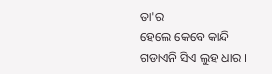ତା'ର
ହେଲେ କେବେ କାନ୍ଦି
ଗଡାଏନି ସିଏ ଲୁହ ଧାର ।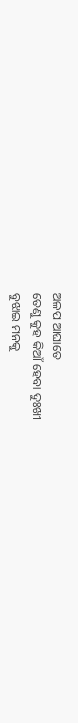ଅଳପ ଆଘାତେ
ତେଣୁ କୁହ କିଆଁ ହେବା ଦୁଃଖୀ
ବୁଝାଇ ମନକୁ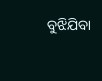ବୁଝିଯିବା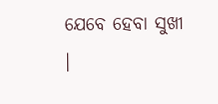ଯେବେ ହେବା ସୁଖୀ ।